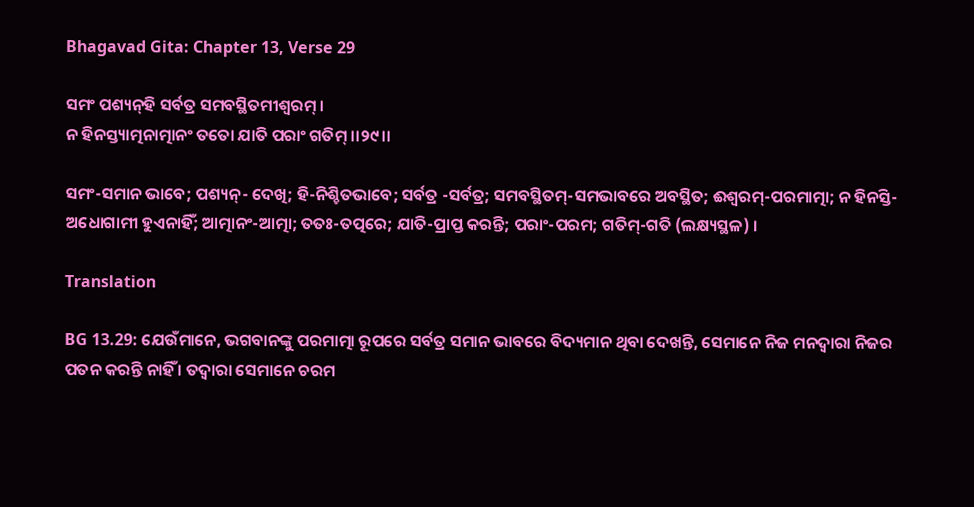Bhagavad Gita: Chapter 13, Verse 29

ସମଂ ପଶ୍ୟନ୍‌ହି ସର୍ବତ୍ର ସମବସ୍ଥିତମୀଶ୍ୱରମ୍ ।
ନ ହିନସ୍ତ୍ୟାତ୍ମନାତ୍ମାନଂ ତତୋ ଯାତି ପରାଂ ଗତିମ୍ ।।୨୯।।

ସମଂ-ସମାନ ଭାବେ; ପଶ୍ୟନ୍‌- ଦେଖି; ହି-ନିଶ୍ଚିତଭାବେ; ସର୍ବତ୍ର -ସର୍ବତ୍ର; ସମବସ୍ଥିତମ୍‌-ସମଭାବରେ ଅବସ୍ଥିତ; ଈଶ୍ୱରମ୍‌-ପରମାତ୍ମା; ନ ହିନସ୍ତି-ଅଧୋଗାମୀ ହୁଏନାହିଁ; ଆତ୍ମାନଂ-ଆତ୍ମା; ତତଃ-ତତ୍ପରେ; ଯାତି-ପ୍ରାପ୍ତ କରନ୍ତି; ପରାଂ-ପରମ; ଗତିମ୍‌-ଗତି (ଲକ୍ଷ୍ୟସ୍ଥଳ) ।

Translation

BG 13.29: ଯେଉଁମାନେ, ଭଗବାନଙ୍କୁ ପରମାତ୍ମା ରୂପରେ ସର୍ବତ୍ର ସମାନ ଭାବରେ ବିଦ୍ୟମାନ ଥିବା ଦେଖନ୍ତି, ସେମାନେ ନିଜ ମନଦ୍ୱାରା ନିଜର ପତନ କରନ୍ତି ନାହିଁ । ତଦ୍ୱାରା ସେମାନେ ଚରମ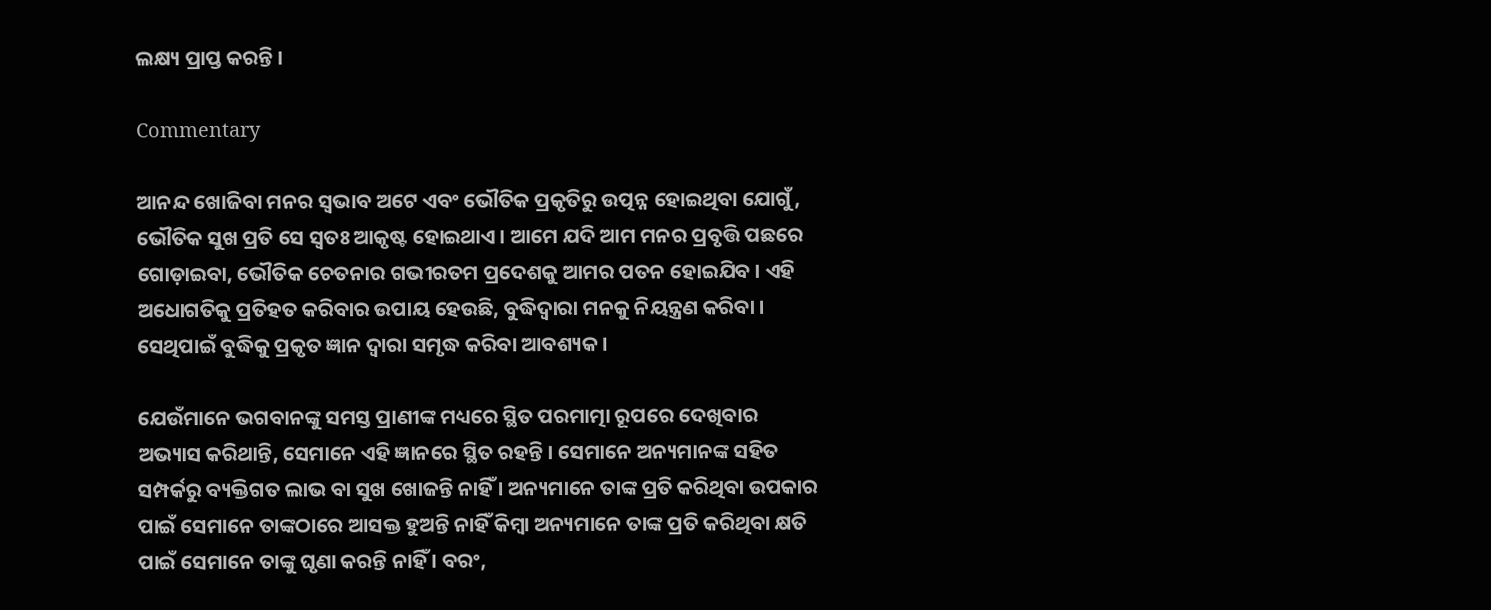ଲକ୍ଷ୍ୟ ପ୍ରାପ୍ତ କରନ୍ତି ।

Commentary

ଆନନ୍ଦ ଖୋଜିବା ମନର ସ୍ୱଭାବ ଅଟେ ଏବଂ ଭୌତିକ ପ୍ରକୃତିରୁ ଉତ୍ପନ୍ନ ହୋଇଥିବା ଯୋଗୁଁ, ଭୌତିକ ସୁଖ ପ୍ରତି ସେ ସ୍ୱତଃ ଆକୃଷ୍ଟ ହୋଇଥାଏ । ଆମେ ଯଦି ଆମ ମନର ପ୍ରବୃତ୍ତି ପଛରେ ଗୋଡ଼ାଇବା, ଭୌତିକ ଚେତନାର ଗଭୀରତମ ପ୍ରଦେଶକୁ ଆମର ପତନ ହୋଇଯିବ । ଏହି ଅଧୋଗତିକୁ ପ୍ରତିହତ କରିବାର ଉପାୟ ହେଉଛି, ବୁଦ୍ଧିଦ୍ୱାରା ମନକୁ ନିୟନ୍ତ୍ରଣ କରିବା । ସେଥିପାଇଁ ବୁଦ୍ଧିକୁ ପ୍ରକୃତ ଜ୍ଞାନ ଦ୍ୱାରା ସମୃଦ୍ଧ କରିବା ଆବଶ୍ୟକ ।

ଯେଉଁମାନେ ଭଗବାନଙ୍କୁ ସମସ୍ତ ପ୍ରାଣୀଙ୍କ ମଧ୍ୟରେ ସ୍ଥିତ ପରମାତ୍ମା ରୂପରେ ଦେଖିବାର ଅଭ୍ୟାସ କରିଥାନ୍ତି, ସେମାନେ ଏହି ଜ୍ଞାନରେ ସ୍ଥିତ ରହନ୍ତି । ସେମାନେ ଅନ୍ୟମାନଙ୍କ ସହିତ ସମ୍ପର୍କରୁ ବ୍ୟକ୍ତିଗତ ଲାଭ ବା ସୁଖ ଖୋଜନ୍ତି ନାହିଁ । ଅନ୍ୟମାନେ ତାଙ୍କ ପ୍ରତି କରିଥିବା ଉପକାର ପାଇଁ ସେମାନେ ତାଙ୍କଠାରେ ଆସକ୍ତ ହୁଅନ୍ତି ନାହିଁ କିମ୍ବା ଅନ୍ୟମାନେ ତାଙ୍କ ପ୍ରତି କରିଥିବା କ୍ଷତି ପାଇଁ ସେମାନେ ତାଙ୍କୁ ଘୃଣା କରନ୍ତି ନାହିଁ । ବରଂ,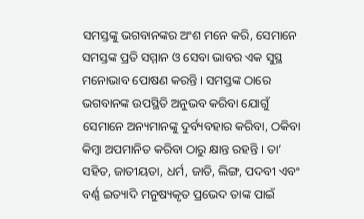ସମସ୍ତଙ୍କୁ ଭଗବାନଙ୍କର ଅଂଶ ମନେ କରି, ସେମାନେ ସମସ୍ତଙ୍କ ପ୍ରତି ସମ୍ମାନ ଓ ସେବା ଭାବର ଏକ ସୁସ୍ଥ ମନୋଭାବ ପୋଷଣ କରନ୍ତି । ସମସ୍ତଙ୍କ ଠାରେ ଭଗବାନଙ୍କ ଉପସ୍ଥିତି ଅନୁଭବ କରିବା ଯୋଗୁଁ ସେମାନେ ଅନ୍ୟମାନଙ୍କୁ ଦୁର୍ବ୍ୟବହାର କରିବା, ଠକିବା କିମ୍ବା ଅପମାନିତ କରିବା ଠାରୁ କ୍ଷାନ୍ତ ରହନ୍ତି । ତା’ ସହିତ, ଜାତୀୟତା, ଧର୍ମ, ଜାତି, ଲିଙ୍ଗ, ପଦବୀ ଏବଂ ବର୍ଣ୍ଣ ଇତ୍ୟାଦି ମନୁଷ୍ୟକୃତ ପ୍ରଭେଦ ତାଙ୍କ ପାଇଁ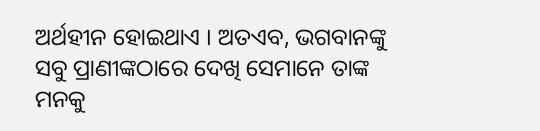ଅର୍ଥହୀନ ହୋଇଥାଏ । ଅତଏବ, ଭଗବାନଙ୍କୁ ସବୁ ପ୍ରାଣୀଙ୍କଠାରେ ଦେଖି ସେମାନେ ତାଙ୍କ ମନକୁ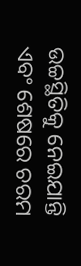ଉଚ୍ଚସ୍ଥିତିକୁ ନେଇଯାନ୍ତି ଏବଂ ଶେଷରେ ଚରମ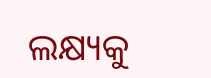ଲକ୍ଷ୍ୟକୁ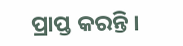ପ୍ରାପ୍ତ କରନ୍ତି ।